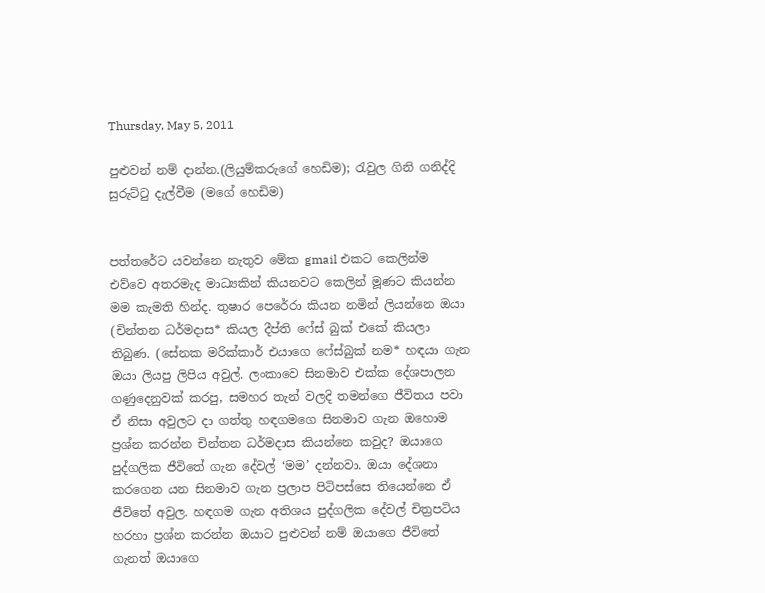Thursday, May 5, 2011

පුළුවන් නම් දාන්න.(ලියුම්කරුගේ හෙඩිම); රැවුල ගිනි ගනිද්දි සුරුට්ටු දැල්වීම (මගේ හෙඩිම)


පත්තරේට යවන්නෙ නැතුව මේක gmail එකට කෙලින්ම එව්වෙ අතරමැද මාධ්‍යකින් කියනවට කෙලින් මූණට කියන්න මම කැමති හින්ද. තුෂාර පෙරේරා කියන නමින් ලියන්නෙ ඔයා (චින්තන ධර්මදාස* කියල දීප්ති ෆේස් බුක් එකේ කියලා තිබුණ. (සේනක මරික්කාර් එයාගෙ ෆේස්බුක් නම* හඳයා ගැන ඔයා ලියපු ලිපිය අවුල්. ලංකාවෙ සිනමාව එක්ක දේශපාලන ගණුදෙනුවක් කරපු, සමහර තැන් වලදි තමන්ගෙ ජීවිතය පවා ඒ නිසා අවුලට දා ගත්තු හඳගමගෙ සිනමාව ගැන ඔහොම ප්‍රශ්න කරන්න චින්තන ධර්මදාස කියන්නෙ කවුද? ඔයාගෙ පුද්ගලික ජීවිතේ ගැන දේවල් ‘මම’ දන්නවා. ඔයා දේශනා කරගෙන යන සිනමාව ගැන ප්‍රලාප පිටිපස්සෙ තියෙන්නෙ ඒ ජීවිතේ අවුල. හඳගම ගැන අතිශය පුද්ගලික දේවල් චිත්‍රපටිය හරහා ප්‍රශ්න කරන්න ඔයාට පුළුවන් නම් ඔයාගෙ ජීවිතේ ගැනත් ඔයාගෙ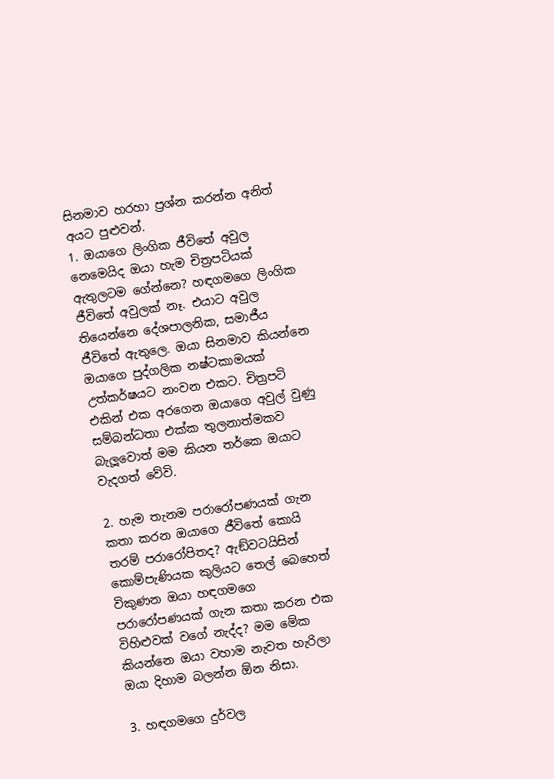සිනමාව හරහා ප්‍රශ්න කරන්න අනිත් අයට පුළුවන්.
1. ඔයාගෙ ලිංගික ජීවිතේ අවුල නෙමෙයිද ඔයා හැම චිත්‍රපටියක් ඇතුලටම ගේන්නෙ? හඳගමගෙ ලිංගික ජීවිතේ අවුලක් නෑ. එයාට අවුල තියෙන්නෙ දේශපාලනික, සමාජීය ජීවිතේ ඇතුලෙ. ඔයා සිනමාව කියන්නෙ ඔයාගෙ පුද්ගලික නෂ්ටකාමයක් උත්කර්ෂයට නංවන එකට. චිත්‍රපටි එකින් එක අරගෙන ඔයාගෙ අවුල් වුණු සම්බන්ධතා එක්ක තුලනාත්මකව බැලූවොත් මම කියන තර්කෙ ඔයාට වැදගත් වේවි.

2. හැම තැනම පරාරෝපණයක් ගැන කතා කරන ඔයාගෙ ජීවිතේ කොයි තරම් පරාරෝපිතද? ඇඞ්වටයිසින් කොම්පැණියක කුලියට තෙල් බෙහෙත් විකුණන ඔයා හඳගමගෙ පරාරෝපණයක් ගැන කතා කරන එක විහිළුවක් වගේ නැද්ද? මම මේක කියන්නෙ ඔයා වහාම නැවත හැරිලා ඔයා දිහාම බලන්න ඕන නිසා.

3. හඳගමගෙ දුර්වල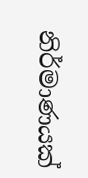නිර්මාණයක්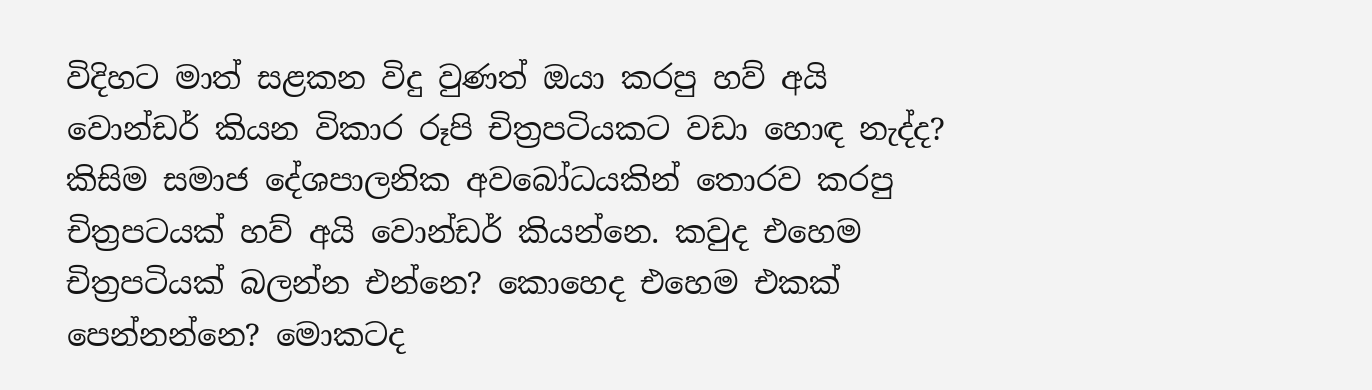විදිහට මාත් සළකන විදු වුණත් ඔයා කරපු හව් අයි වොන්ඩර් කියන විකාර රූපි චිත්‍රපටියකට වඩා හොඳ නැද්ද? කිසිම සමාජ දේශපාලනික අවබෝධයකින් තොරව කරපු චිත්‍රපටයක් හව් අයි වොන්ඩර් කියන්නෙ. කවුද එහෙම චිත්‍රපටියක් බලන්න එන්නෙ? කොහෙද එහෙම එකක් පෙන්නන්නෙ? මොකටද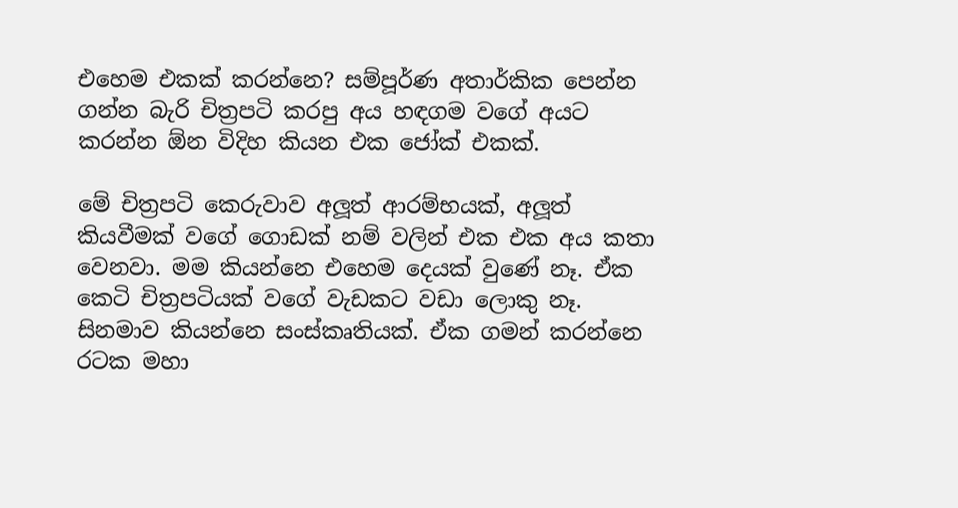එහෙම එකක් කරන්නෙ? සම්පූර්ණ අතාර්කික පෙන්න ගන්න බැරි චිත්‍රපටි කරපු අය හඳගම වගේ අයට කරන්න ඕන විදිහ කියන එක ජෝක් එකක්.

මේ චිත්‍රපටි කෙරුවාව අලූත් ආරම්භයක්, අලූත් කියවීමක් වගේ ගොඩක් නම් වලින් එක එක අය කතා වෙනවා. මම කියන්නෙ එහෙම දෙයක් වුණේ නෑ. ඒක කෙටි චිත්‍රපටියක් වගේ වැඩකට වඩා ලොකු නෑ. සිනමාව කියන්නෙ සංස්කෘතියක්. ඒක ගමන් කරන්නෙ රටක මහා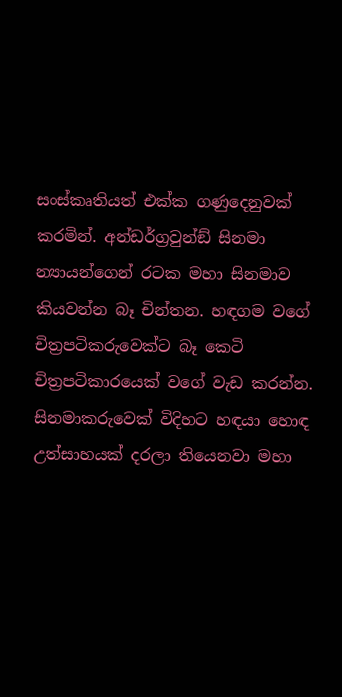සංස්කෘතියත් එක්ක ගණුදෙනුවක් කරමින්. අන්ඩර්ග්‍රවුන්ඞ් සිනමා න්‍යායන්ගෙන් රටක මහා සිනමාව කියවන්න බෑ චින්තන. හඳගම වගේ චිත්‍රපටිකරුවෙක්ට බෑ කෙටි චිත්‍රපටිකාරයෙක් වගේ වැඩ කරන්න. සිනමාකරුවෙක් විදිහට හඳයා හොඳ උත්සාහයක් දරලා තියෙනවා මහා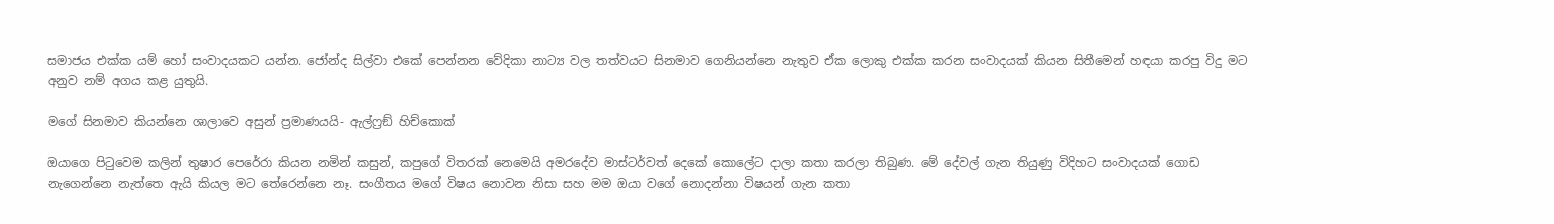සමාජය එක්ක යම් හෝ සංවාදයකට යන්න. ජෝන්ද සිල්වා එකේ පෙන්නන වේදිකා නාට්‍ය වල තත්වයට සිනමාව ගෙනියන්නෙ නැතුව ඒක ලොකු එක්ක කරන සංවාදයක් කියන සිතීමෙන් හඳයා කරපු විදු මට අනුව නම් අගය කළ යුතුයි.

මගේ සිනමාව කියන්නෙ ශාලාවෙ අසුන් ප්‍රමාණයයි- ඇල්ෆ්‍රඞ් හිච්කොක්

ඔයාගෙ පිටුවෙම කලින් තුෂාර පෙරේරා කියන නමින් කසුන්, කපුගේ විතරක් නෙමෙයි අමරදේව මාස්ටර්වත් දෙකේ කොලේට දාලා කතා කරලා තිබුණ. මේ දේවල් ගැන තියුණු විදිහට සංවාදයක් ගොඩ නැගෙන්නෙ නැත්තෙ ඇයි කියල මට තේරෙන්නෙ නෑ. සංගීතය මගේ විෂය නොවන නිසා සහ මම ඔයා වගේ නොදන්නා විෂයන් ගැන කතා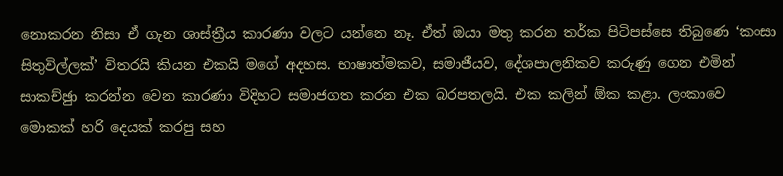නොකරන නිසා ඒ ගැන ශාස්ත්‍රීය කාරණා වලට යන්නෙ නෑ. ඒත් ඔයා මතු කරන තර්ක පිටිපස්සෙ තිබුණෙ ‘කංසා සිතුවිල්ලක්’ විතරයි කියන එකයි මගේ අදහස. භාෂාත්මකව, සමාජීයව, දේශපාලනිකව කරුණු ගෙන එමින් සාකච්ඡුා කරන්න වෙන කාරණා විදිහට සමාජගත කරන එක බරපතලයි. එක කලින් ඕක කළා. ලංකාවෙ මොකක් හරි දෙයක් කරපු සහ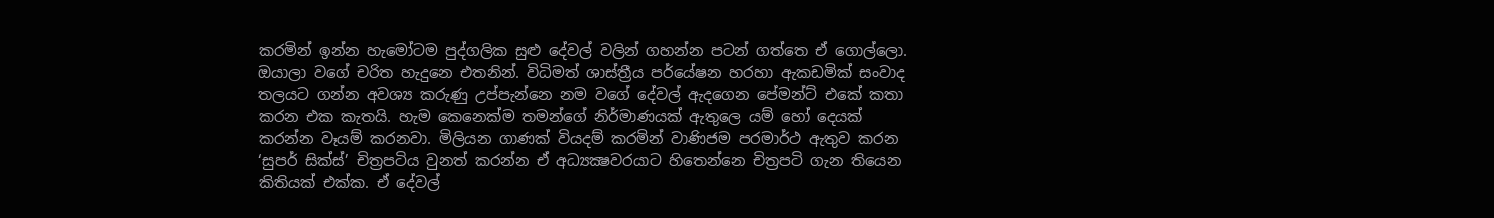කරමින් ඉන්න හැමෝටම පුද්ගලික සුළු දේවල් වලින් ගහන්න පටන් ගත්තෙ ඒ ගොල්ලො. ඔයාලා වගේ චරිත හැදුනෙ එතනින්. විධිමත් ශාස්ත්‍රීය පර්යේෂන හරහා ඇකඩමික් සංවාද තලයට ගන්න අවශ්‍ය කරුණු උප්පැන්නෙ නම වගේ දේවල් ඇදගෙන පේමන්ට් එකේ කතා කරන එක කැතයි. හැම කෙනෙක්ම තමන්ගේ නිර්මාණයක් ඇතුලෙ යම් හෝ දෙයක් කරන්න වෑයම් කරනවා. මිලියන ගාණක් වියදම් කරමින් වාණිජම පරමාර්ථ ඇතුව කරන ‘සුපර් සික්ස්’ චිත්‍රපටිය වුනත් කරන්න ඒ අධ්‍යක්‍ෂවරයාට හිතෙන්නෙ චිත්‍රපටි ගැන තියෙන කිතියක් එක්ක. ඒ දේවල්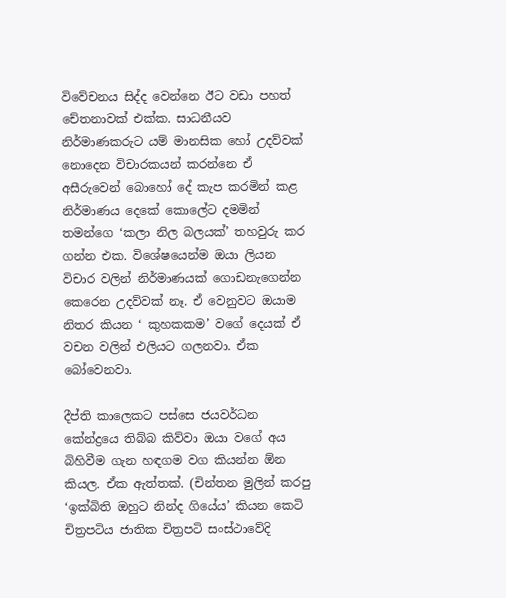විවේචනය සිද්ද වෙන්නෙ ඊට වඩා පහත් චේතනාවක් එක්ක. සාධනීයව නිර්මාණකරුට යම් මානසික හෝ උදව්වක් නොදෙන විචාරකයන් කරන්නෙ ඒ අසීරුවෙන් බොහෝ දේ කැප කරමින් කළ නිර්මාණය දෙකේ කොලේට දමමින් තමන්ගෙ ‘කලා නිල බලයක්’ තහවුරු කර ගන්න එක. විශේෂයෙන්ම ඔයා ලියන විචාර වලින් නිර්මාණයක් ගොඩනැගෙන්න කෙරෙන උදව්වක් නෑ. ඒ වෙනුවට ඔයාම නිතර කියන ‘ කුහකකම’ වගේ දෙයක් ඒ වචන වලින් එලියට ගලනවා. ඒක බෝවෙනවා.

දීප්ති කාලෙකට පස්සෙ ජයවර්ධන කේන්ද්‍රයෙ තිබ්බ කිව්වා ඔයා වගේ අය බිහිවීම ගැන හඳගම වග කියන්න ඕන කියල. ඒක ඇත්තක්. (චින්තන මුලින් කරපු ‘ඉක්බිති ඔහුට නින්ද ගියේය’ කියන කෙටි චිත්‍රපටිය ජාතික චිත්‍රපටි සංස්ථාවේදි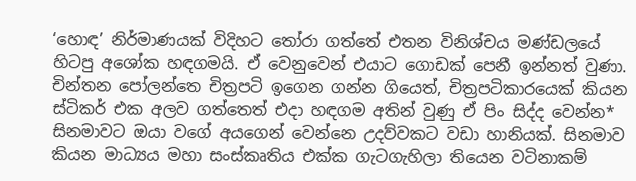‘හොඳ’ නිර්මාණයක් විදිහට තෝරා ගත්තේ එතන විනිශ්චය මණ්ඩලයේ හිටපු අශෝක හඳගමයි. ඒ වෙනුවෙන් එයාට ගොඩක් පෙනී ඉන්නත් වුණා. චින්තන පෝලන්තෙ චිත්‍රපටි ඉගෙන ගන්න ගියෙත්, චිත්‍රපටිකාරයෙක් කියන ස්ටිකර් එක අලව ගත්තෙත් එදා හඳගම අතින් වුණු ඒ පිං සිද්ද වෙන්න* සිනමාවට ඔයා වගේ අයගෙන් වෙන්නෙ උදව්වකට වඩා හානියක්. සිනමාව කියන මාධ්‍යය මහා සංස්කෘතිය එක්ක ගැටගැහිලා තියෙන වටිනාකම්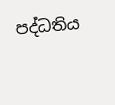පද්ධතිය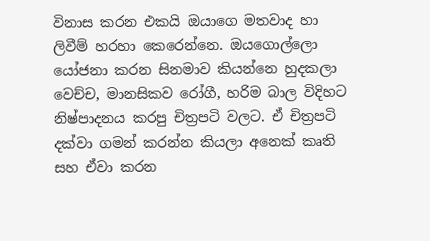විනාස කරන එකයි ඔයාගෙ මතවාද හා ලිවීම් හරහා කෙරෙන්නෙ. ඔයගොල්ලො යෝජනා කරන සිනමාව කියන්නෙ හුදකලා වෙච්ච, මානසිකව රෝගී, හරිම බාල විදිහට නිෂ්පාදනය කරපු චිත්‍රපටි වලට. ඒ චිත්‍රපටි දක්වා ගමන් කරන්න කියලා අනෙක් කෘති සහ ඒවා කරන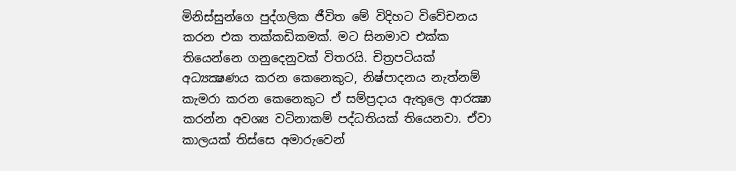මිනිස්සුන්ගෙ පුද්ගලික ජීවිත මේ විදිහට විවේචනය කරන එක තක්කඩිකමක්. මට සිනමාව එක්ක තියෙන්නෙ ගනුදෙනුවක් විතරයි. චිත්‍රපටියක් අධ්‍යක්‍ෂණය කරන කෙනෙකුට, නිෂ්පාදනය නැත්නම් කැමරා කරන කෙනෙකුට ඒ සම්ප්‍රදාය ඇතුලෙ ආරක්‍ෂා කරන්න අවශ්‍ය වටිනාකම් පද්ධතියක් තියෙනවා. ඒවා කාලයක් තිස්සෙ අමාරුවෙන්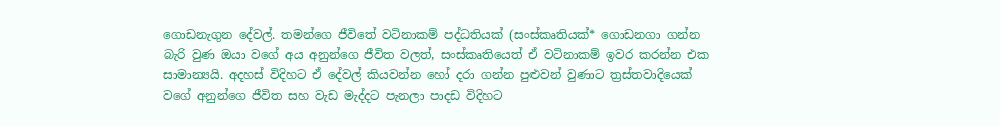ගොඩනැගුන දේවල්. තමන්ගෙ ජීවිතේ වටිනාකම් පද්ධතියක් (සංස්කෘතියක්* ගොඩනගා ගන්න බැරි වුණ ඔයා වගේ අය අනුන්ගෙ ජීවිත වලත්, සංස්කෘතියෙත් ඒ වටිනාකම් ඉවර කරන්න එක සාමාන්‍යයි. අදහස් විදිහට ඒ දේවල් කියවන්න හෝ දරා ගන්න පුළුවන් වුණාට ත්‍රස්තවාදියෙක් වගේ අනුන්ගෙ ජීවිත සහ වැඩ මැද්දට පැනලා පාදඩ විදිහට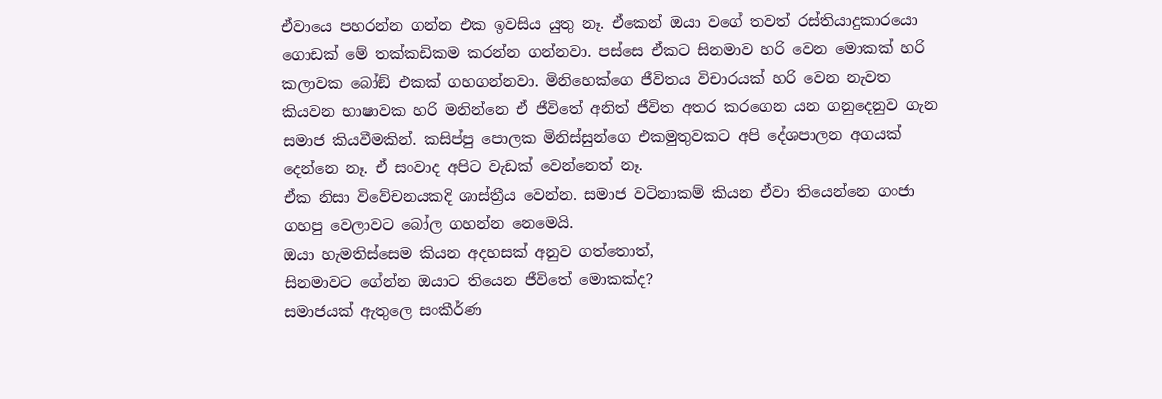ඒවායෙ පහරන්න ගන්න එක ඉවසිය යුතු නෑ. ඒකෙන් ඔයා වගේ තවත් රස්තියාදුකාරයො ගොඩක් මේ තක්කඩිකම කරන්න ගන්නවා. පස්සෙ ඒකට සිනමාව හරි වෙන මොකක් හරි කලාවක බෝඞ් එකක් ගහගන්නවා. මිනිහෙක්ගෙ ජීවිතය විචාරයක් හරි වෙන නැවත කියවන භාෂාවක හරි මනින්නෙ ඒ ජීවිතේ අනිත් ජීවිත අතර කරගෙන යන ගනුදෙනුව ගැන සමාජ කියවීමකින්. කසිප්පු පොලක මිනිස්සුන්ගෙ එකමුතුවකට අපි දේශපාලන අගයක් දෙන්නෙ නෑ. ඒ සංවාද අපිට වැඩක් වෙන්නෙත් නෑ.
ඒක නිසා විවේචනයකදි ශාස්ත්‍රීය වෙන්න. සමාජ වටිනාකම් කියන ඒවා තියෙන්නෙ ගංජා ගහපු වෙලාවට බෝල ගහන්න නෙමෙයි.
ඔයා හැමතිස්සෙම කියන අදහසක් අනුව ගත්තොත්,
සිනමාවට ගේන්න ඔයාට තියෙන ජීවිතේ මොකක්ද?
සමාජයක් ඇතුලෙ සංකීර්ණ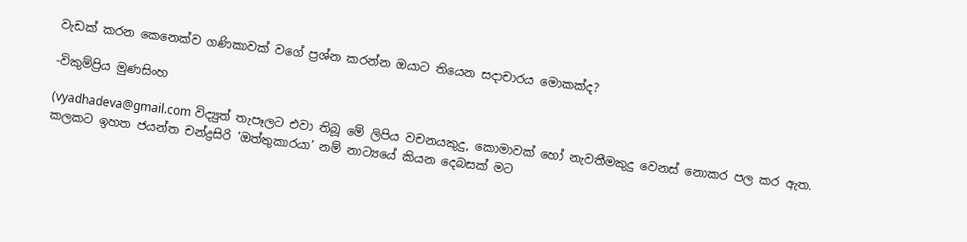වැඩක් කරන කෙනෙක්ව ගණිකාවක් වගේ ප්‍රශ්න කරන්න ඔයාට තියෙන සදාචාරය මොකක්ද?

-විකුම්ප්‍රිය මුණසිංහ

(vyadhadeva@gmail.com විද්‍යුත් තැපෑලට එවා තිබූ මේ ලිපිය වචනයකුදු, කොමාවක් හෝ නැවතීමකුදු වෙනස් නොකර පල කර ඇත. කලකට ඉහත ජයන්ත චන්ද්‍රසිරි ‘ඔත්තුකාරයා’ නම් නාට්‍යයේ කියන දෙබසක් මට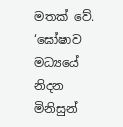මතක් වේ. ‘ඝෝෂාව මධ්‍යයේ නිදන මිනිසුන්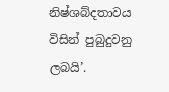නිෂ්ශබ්දතාවය විසින් පුබුදුවනු ලබයි’.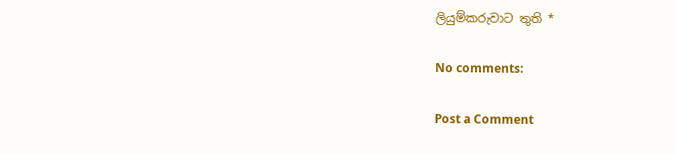ලියුම්කරුවාට තුති *

No comments:

Post a Comment